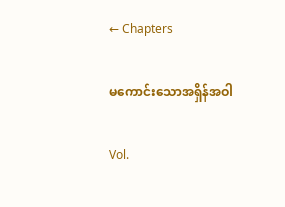← Chapters

မကောင်းသောအရှိန်အဝါ

Vol.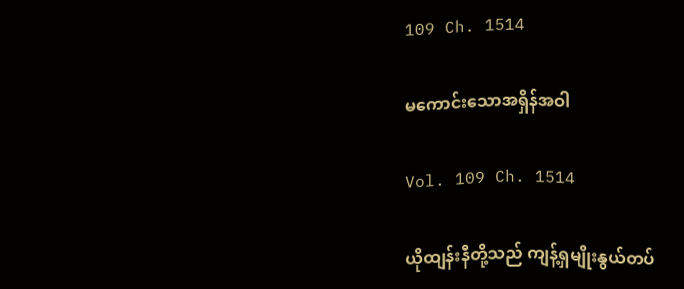109 Ch. 1514

မကောင်းသောအရှိန်အဝါ

Vol. 109 Ch. 1514

ယိုထျန်းနီတို့သည် ကျန့်ရှမျိုးနွယ်တပ်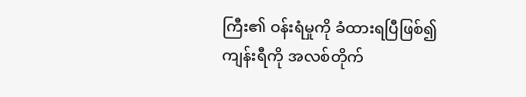ကြီး၏ ဝန်းရံမှုကို ခံထားရပြီဖြစ်၍ ကျန်းရီကို အလစ်တိုက်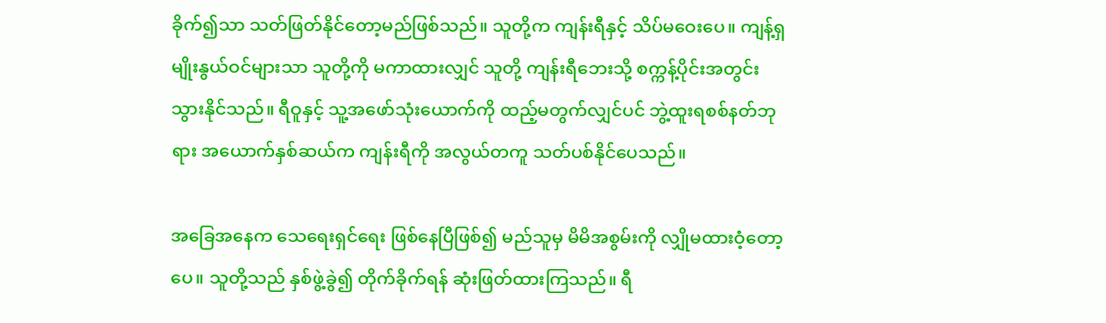ခိုက်၍သာ သတ်ဖြတ်နိုင်တော့မည်ဖြစ်သည်။ သူတို့က ကျန်းရီနှင့် သိပ်မဝေးပေ။ ကျန့်ရှမျိုးနွယ်ဝင်များသာ သူတို့ကို မကာထားလျှင် သူတို့ ကျန်းရီဘေးသို့ စက္ကန့်ပိုင်းအတွင်း သွားနိုင်သည်။ ရီဝူနှင့် သူ့အဖော်သုံးယောက်ကို ထည့်မတွက်လျှင်ပင် ဘွဲ့ထူးရစစ်နတ်ဘုရား အယောက်နှစ်ဆယ်က ကျန်းရီကို အလွယ်တကူ သတ်ပစ်နိုင်ပေသည်။

အခြေအနေက သေရေးရှင်ရေး ဖြစ်နေပြီဖြစ်၍ မည်သူမှ မိမိအစွမ်းကို လျှိုမထားဝံ့တော့ပေ။ သူတို့သည် နှစ်ဖွဲ့ခွဲ၍ တိုက်ခိုက်ရန် ဆုံးဖြတ်ထားကြသည်။ ရီ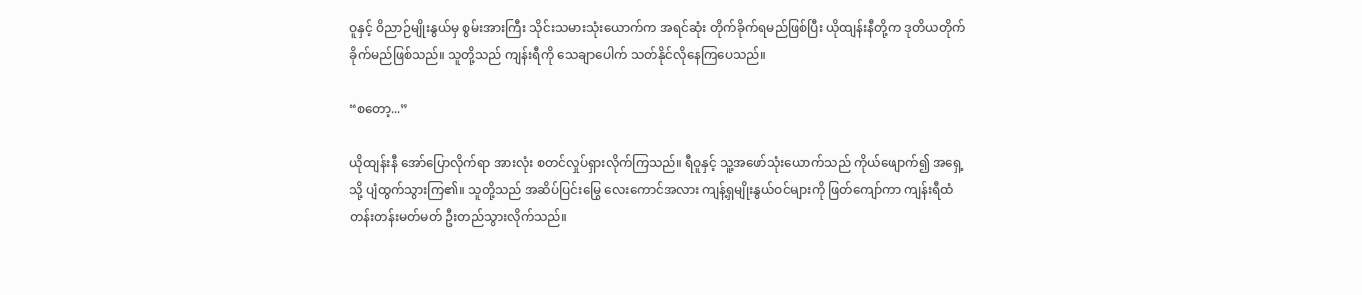ဝူနှင့် ဝိညာဉ်မျိုးနွယ်မှ စွမ်းအားကြီး သိုင်းသမားသုံးယောက်က အရင်ဆုံး တိုက်ခိုက်ရမည်ဖြစ်ပြီး ယိုထျန်းနီတို့က ဒုတိယတိုက်ခိုက်မည်ဖြစ်သည်။ သူတို့သည် ကျန်းရီကို သေချာပေါက် သတ်နိုင်လိုနေကြပေသည်။

“စတော့...”

ယိုထျန်းနီ အော်ပြောလိုက်ရာ အားလုံး စတင်လှုပ်ရှားလိုက်ကြသည်။ ရီဝူနှင့် သူ့အဖော်သုံးယောက်သည် ကိုယ်ဖျောက်၍ အရှေ့သို့ ပျံထွက်သွားကြ၏။ သူတို့သည် အဆိပ်ပြင်းမြွေ လေးကောင်အလား ကျန့်ရှမျိုးနွယ်ဝင်များကို ဖြတ်ကျော်ကာ ကျန်းရီထံ တန်းတန်းမတ်မတ် ဦးတည်သွားလိုက်သည်။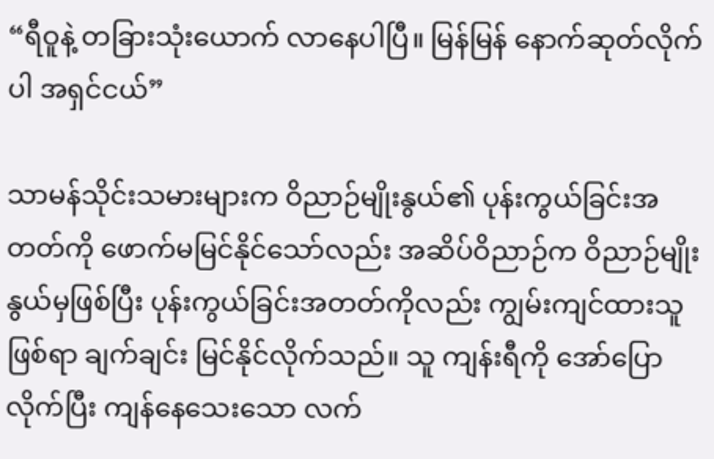“ရီဝူနဲ့ တခြားသုံးယောက် လာနေပါပြီ။ မြန်မြန် နောက်ဆုတ်လိုက်ပါ အရှင်ငယ်”

သာမန်သိုင်းသမားများက ဝိညာဉ်မျိုးနွယ်၏ ပုန်းကွယ်ခြင်းအတတ်ကို ဖောက်မမြင်နိုင်သော်လည်း အဆိပ်ဝိညာဉ်က ဝိညာဉ်မျိုးနွယ်မှဖြစ်ပြီး ပုန်းကွယ်ခြင်းအတတ်ကိုလည်း ကျွမ်းကျင်ထားသူဖြစ်ရာ ချက်ချင်း မြင်နိုင်လိုက်သည်။ သူ ကျန်းရီကို အော်ပြောလိုက်ပြီး ကျန်နေသေးသော လက်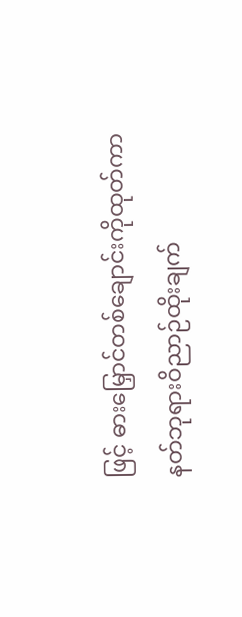ဖြင့် ဓားမြှောင်တစ်ချောင်းကိုထုတ်ကာ နတ်ဘုရားဝိညာဉ်ထိုးချက်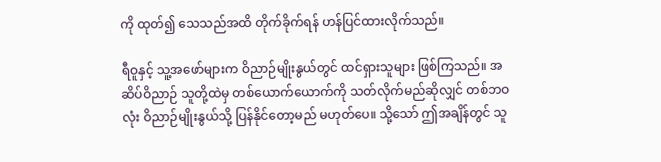ကို ထုတ်၍ သေသည်အထိ တိုက်ခိုက်ရန် ဟန်ပြင်ထားလိုက်သည်။

ရီဝူနှင့် သူ့အဖော်များက ဝိညာဉ်မျိုးနွယ်တွင် ထင်ရှားသူများ ဖြစ်ကြသည်။ အဆိပ်ဝိညာဉ် သူတို့ထဲမှ တစ်ယောက်ယောက်ကို သတ်လိုက်မည်ဆိုလျှင် တစ်ဘဝလုံး ဝိညာဉ်မျိုးနွယ်သို့ ပြန်နိုင်တော့မည် မဟုတ်ပေ။ သို့သော် ဤအချိန်တွင် သူ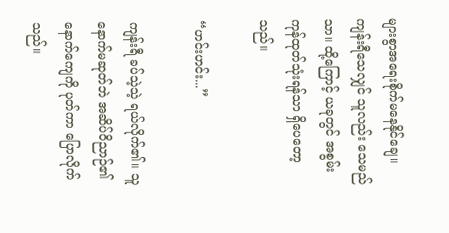များစွာအရေးစိုက်မနေနိုင်ချေ။ ကျန်းရီသေလျှင် သူလည်း သေမည်သာ။ ထို့ကြောင့် ယခုတွင် အစွမ်းကုန်ထုတ်သုံးရန်သာ ရှိပေတော့သည်။

“ဟင်းဟင်း...”

ကျန်းရီ ခပ်သဲ့သဲ့ ရယ်လိုက်၏။ သူ နောက်မဆုတ်ဘဲ အဆိပ်ဝိညာဉ်၏နောက်ကျေကို ပုတ်ကာ ပြောလိုက်သည်။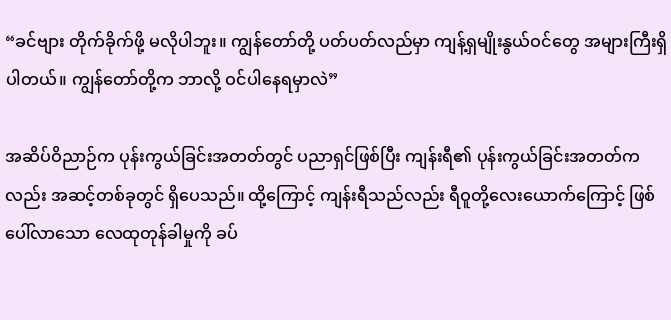“ခင်ဗျား တိုက်ခိုက်ဖို့ မလိုပါဘူး။ ကျွန်‌တော်တို့ ပတ်ပတ်လည်မှာ ကျန့်ရှမျိုးနွယ်ဝင်တွေ အများကြီးရှိပါတယ်။ ကျွန်တော်တို့က ဘာလို့ ဝင်ပါနေရမှာလဲ”

အဆိပ်ဝိညာဉ်က ပုန်းကွယ်ခြင်းအတတ်တွင် ပညာရှင်ဖြစ်ပြီး ကျန်းရီ၏ ပုန်းကွယ်ခြင်းအတတ်ကလည်း အဆင့်တစ်ခုတွင် ရှိပေသည်။ ထို့ကြောင့် ကျန်းရီသည်လည်း ရီဝူတို့လေးယောက်ကြောင့် ဖြစ်ပေါ်လာသော လေထုတုန်ခါမှုကို ခပ်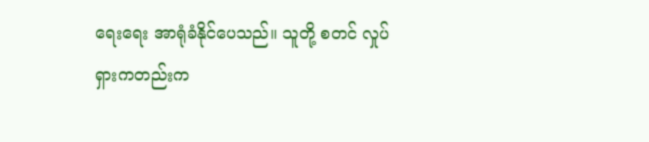ရေးရေး အာရုံခံနိုင်ပေသည်။ သူတို့ စတင် လှုပ်ရှားကတည်းက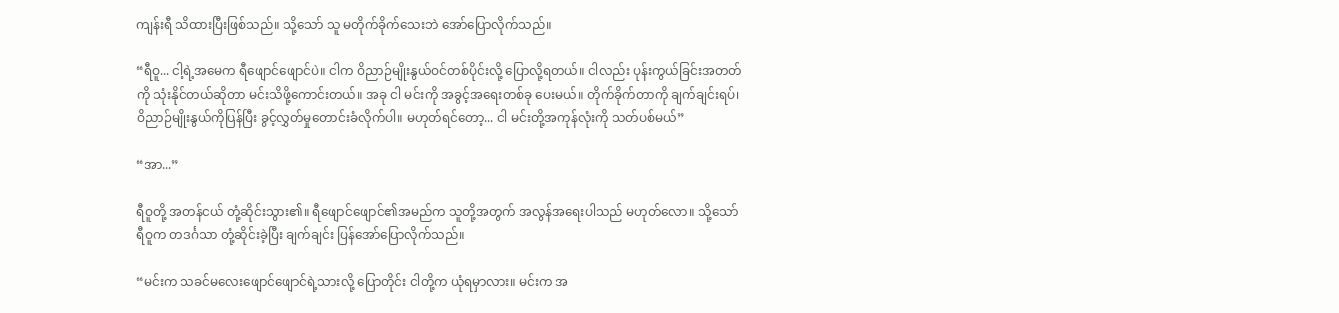ကျန်းရီ သိထားပြီးဖြစ်သည်။ သို့သော် သူ မတိုက်ခိုက်သေးဘဲ အော်ပြောလိုက်သည်။

“ရီဝူ... ငါ့ရဲ့အမေက ရီဖျောင်ဖျောင်ပဲ။ ငါက ဝိညာဉ်မျိုးနွယ်ဝင်တစ်ပိုင်းလို့ ပြောလို့ရတယ်။ ငါလည်း ပုန်းကွယ်ခြင်းအတတ်ကို သုံးနိုင်တယ်ဆိုတာ မင်းသိဖို့ကောင်းတယ်။ အခု ငါ မင်းကို အခွင့်အရေးတစ်ခု ပေးမယ်။ တိုက်ခိုက်တာကို ချက်ချင်းရပ်၊ ဝိညာဉ်မျိုးနွယ်ကိုပြန်ပြီး ခွင့်လွှတ်မှုတောင်းခံလိုက်ပါ။ မဟုတ်ရင်တော့... ငါ မင်းတို့အကုန်လုံးကို သတ်ပစ်မယ်”

“အာ...”

ရီဝူတို့ အတန်ငယ် တုံ့ဆိုင်းသွား၏။ ရီဖျောင်ဖျောင်၏အမည်က သူတို့အတွက် အလွန်အရေးပါသည် မဟုတ်လော။ သို့သော် ရီဝူက တဒင်္ဂသာ တုံ့ဆိုင်းခဲ့ပြီး ချက်ချင်း ပြန်အော်ပြောလိုက်သည်။

“မင်းက သခင်မလေးဖျောင်ဖျောင်ရဲ့သားလို့ ပြောတိုင်း ငါတို့က ယုံရမှာလား။ မင်းက အ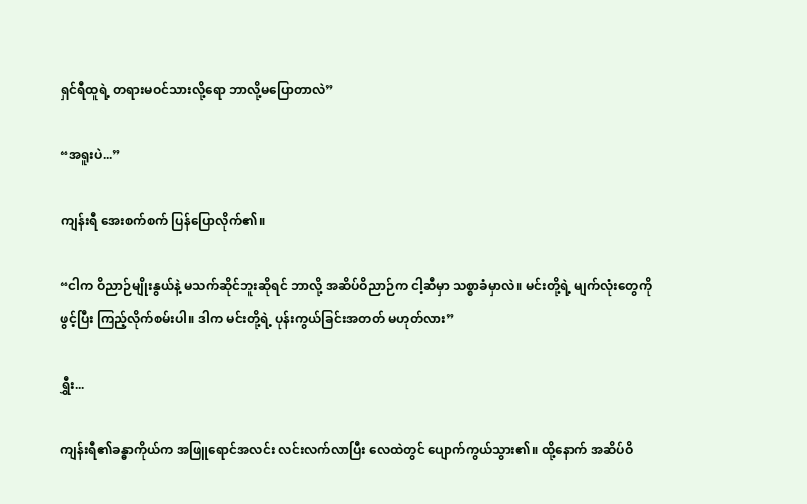ရှင်ရီထူရဲ့ တရားမဝင်သားလို့ရော ဘာလို့မပြောတာလဲ”

“အရူးပဲ...”

ကျန်းရီ အေးစက်စက် ပြန်ပြောလိုက်၏။

“ငါက ဝိညာဉ်မျိုးနွယ်နဲ့ မသက်ဆိုင်ဘူးဆိုရင် ဘာလို့ အဆိပ်ဝိညာဉ်က ငါ့ဆီမှာ သစ္စာခံမှာလဲ။ မင်းတို့ရဲ့ မျက်လုံးတွေကို ဖွင့်ပြီး ကြည့်လိုက်စမ်းပါ။ ဒါက မင်းတို့ရဲ့ ပုန်းကွယ်ခြင်းအတတ် မဟုတ်လား”

ရွှီး...

ကျန်းရီ၏ခန္ဓာကိုယ်က အဖြူရောင်အလင်း လင်းလက်လာပြီး လေထဲတွင် ပျောက်ကွယ်သွား၏။ ထို့နောက် အဆိပ်ဝိ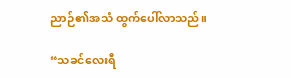ညာဉ်၏အသံ ထွက်ပေါ်လာသည်။

“သခင်လေးရီ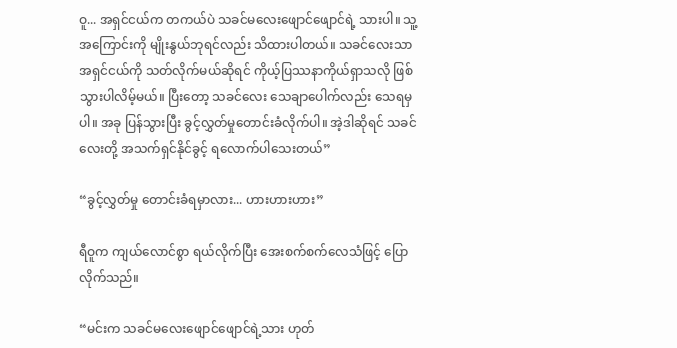ဝူ... အရှင်ငယ်က တကယ်ပဲ သခင်မလေးဖျောင်ဖျောင်ရဲ့ သားပါ။ သူ့အကြောင်းကို မျိုးနွယ်ဘုရင်လည်း သိထားပါတယ်။ သခင်လေးသာ အရှင်ငယ်ကို သတ်လိုက်မယ်ဆိုရင် ကိုယ့်ပြဿနာကိုယ်ရှာသလို ဖြစ်သွားပါလိမ့်မယ်။ ပြီးတော့ သခင်လေး သေချာပေါက်လည်း သေရမှပါ။ အခု ပြန်သွားပြီး ခွင့်လွှတ်မှုတောင်းခံလိုက်ပါ။ အဲ့ဒါဆိုရင် သခင်လေးတို့ အသက်ရှင်နိုင်ခွင့် ရလောက်ပါသေးတယ်”

“ခွင့်လွှတ်မှု တောင်းခံရမှာလား... ဟားဟားဟား”

ရီဝူက ကျယ်လောင်စွာ ရယ်လိုက်ပြီး အေးစက်စက်လေသံဖြင့် ပြောလိုက်သည်။

“မင်းက သခင်မလေးဖျောင်ဖျောင်ရဲ့သား ဟုတ်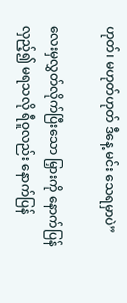ဟုတ်၊ မဟုတ်ဟုတ် ဒီနေ့ မင်း သေရမှာပဲ”

လေးမှလွှတ်လိုက်ပြီးသော မြှားကို နောက်ပြန်လှည့်၍ မရသလို ရီဝူလည်း နောက်ပြန်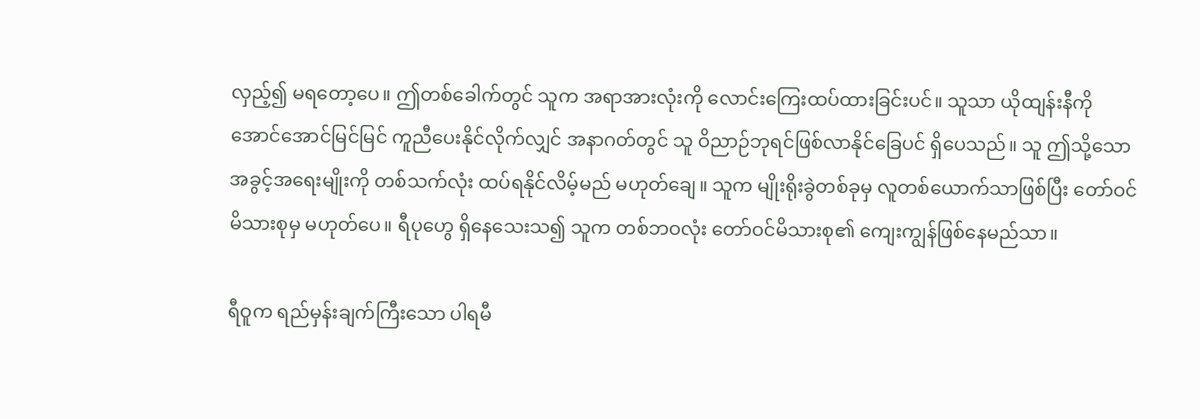လှည့်၍ မရတော့ပေ။ ဤတစ်‌ခေါက်တွင် သူက အရာအားလုံးကို လောင်းကြေးထပ်ထားခြင်းပင်။ သူသာ ယိုထျန်းနီကို အောင်အောင်မြင်မြင် ကူညီပေးနိုင်လိုက်လျှင် အနာဂတ်တွင် သူ ဝိညာဉ်ဘုရင်ဖြစ်လာနိုင်ခြေပင် ရှိပေသည်။ သူ ဤသို့သောအခွင့်အရေးမျိုးကို တစ်သက်လုံး ထပ်ရနိုင်လိမ့်မည် မဟုတ်ချေ။ သူက မျိုးရိုးခွဲတစ်ခုမှ လူတစ်ယောက်သာဖြစ်ပြီး တော်ဝင်မိသားစုမှ မဟုတ်ပေ။ ရီပုဟွေ ရှိနေသေးသ၍ သူက တစ်ဘဝလုံး တော်ဝင်မိသားစု၏ ကျေးကျွန်ဖြစ်နေမည်သာ။

ရီဝူက ရည်မှန်းချက်ကြီးသော ပါရမီ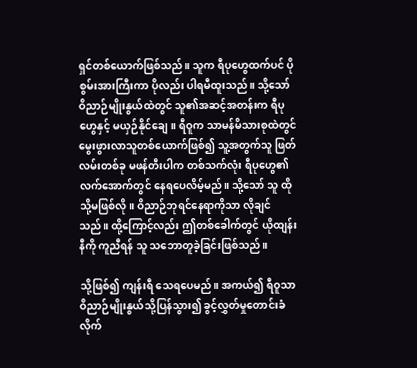ရှင်တစ်ယောက်ဖြစ်သည်။ သူက ရီပုဟွေထက်ပင် ပိုစွမ်းအားကြီးကာ ပိုလည်း ပါရမီထူးသည်။ သို့သော် ဝိညာဉ်မျိုးနွယ်ထဲတွင် သူ၏အဆင့်အတန်းက ရီပုဟွေနှင့် မယှဉ်နိုင်ချေ။ ရီဝူက သာမန်မိသားစုထဲတွင် မွေးဖွားလာသူတစ်ယောက်ဖြစ်၍ သူ့အတွက်သူ ဖြတ်လမ်းတစ်ခု မဖန်တီးပါက တစ်သက်လုံး ရီပုဟွေ၏လက်အောက်တွင် နေရပေလိမ့်မည်။ သို့သော် သူ ထိုသို့မဖြစ်လို။ ဝိညာဉ်ဘုရင်နေရာကိုသာ လိုချင်သည်။ ထို့ကြောင့်လည်း ဤတစ်ခေါက်တွင် ယိုထျန်းနီကို ကူညီရန် သူ သဘောတူခဲ့ခြင်းဖြစ်သည်။

သို့ဖြစ်၍ ကျန်းရီ သေရပေမည်။ အကယ်၍ ရီဝူသာ ဝိညာဉ်မျိုးနွယ်သို့ပြန်သွား၍ ခွင့်လွှတ်မှုတောင်းခံလိုက်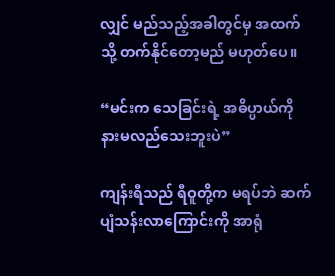လျှင် မည်သည့်အခါတွင်မှ အထက်သို့ တက်နိုင်တော့မည် မဟုတ်ပေ။

“မင်းက သေခြင်းရဲ့ အဓိပ္ပာယ်ကို နားမလည်သေးဘူးပဲ”

ကျန်းရီသည် ရီဝူတို့က မရပ်ဘဲ ဆက်ပျံသန်းလာကြောင်းကို အာရုံ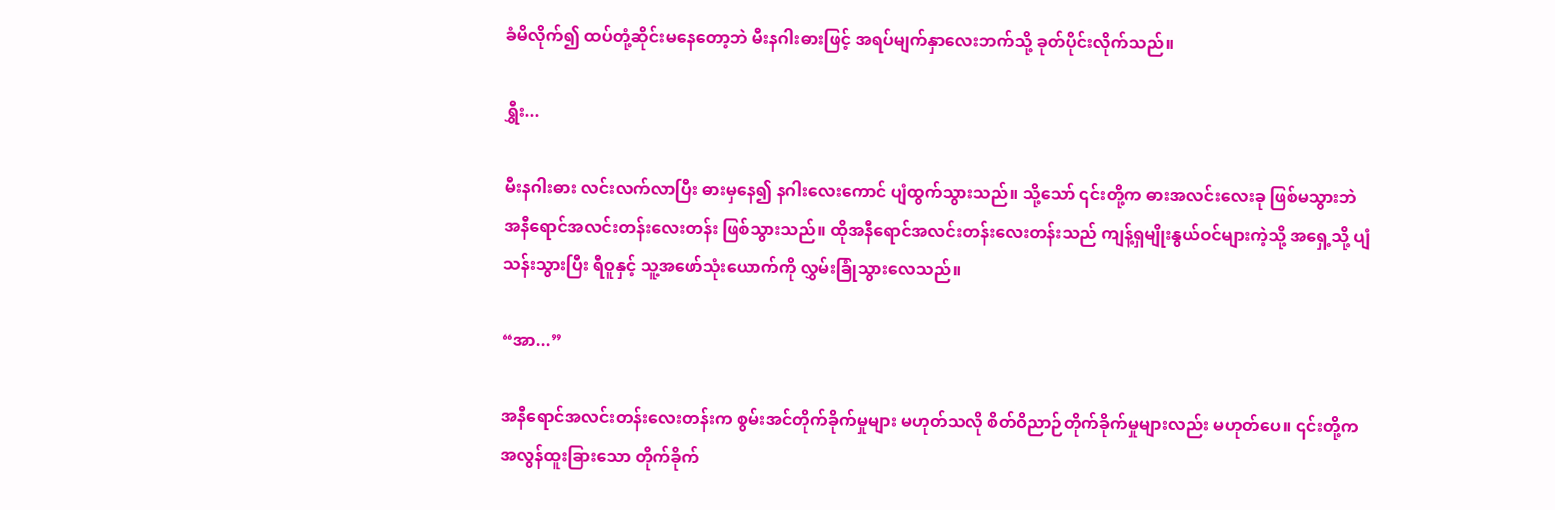ခံမိလိုက်၍ ထပ်တုံ့ဆိုင်းမနေတော့ဘဲ မီးနဂါးဓားဖြင့် အရပ်မျက်နှာလေးဘက်သို့ ခုတ်ပိုင်းလိုက်သည်။

ရွှီး...

မီးနဂါးဓား လင်းလက်လာပြီး ဓားမှနေ၍ နဂါးလေးကောင် ပျံထွက်သွားသည်။ သို့သော် ၎င်းတို့က ဓားအလင်းလေးခု ဖြစ်မသွားဘဲ အနီရောင်အလင်းတန်းလေးတန်း ဖြစ်သွားသည်။ ထိုအနီရောင်အလင်းတန်းလေးတန်းသည် ကျန့်ရှမျိုးနွယ်ဝင်များကဲ့သို့ အရှေ့သို့ ပျံသန်းသွားပြီး ရီဝူနှင့် သူ့အဖော်သုံးယောက်ကို လွှမ်းခြုံသွားလေသည်။

“အာ...”

အနီရောင်အလင်းတန်းလေးတန်းက စွမ်းအင်တိုက်ခိုက်မှုများ မဟုတ်သလို စိတ်ဝိညာဉ်တိုက်ခိုက်မှုများလည်း မဟုတ်ပေ။ ၎င်းတို့က အလွန်ထူးခြားသော တိုက်ခိုက်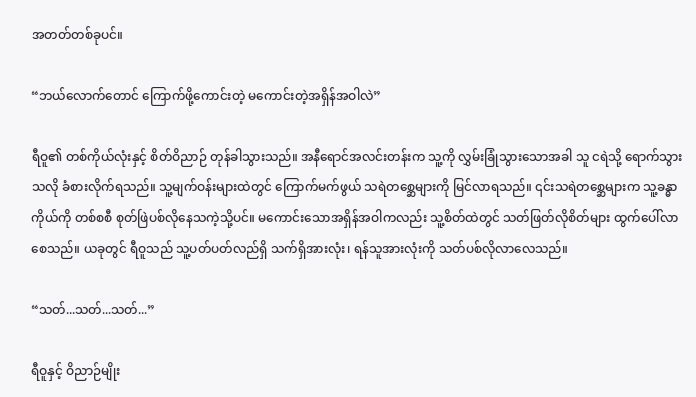အတတ်တစ်ခုပင်။

“ဘယ်လောက်တောင် ကြောက်ဖို့ကောင်းတဲ့ မကောင်းတဲ့အရှိန်အဝါလဲ”

ရီဝူ၏ တစ်ကိုယ်လုံးနှင့် စိတ်ဝိညာဉ် တုန်ခါသွားသည်။ အနီရောင်အလင်းတန်းက သူ့ကို လွှမ်းခြုံသွားသောအခါ သူ ငရဲသို့ ရောက်သွားသလို ခံစားလိုက်ရသည်။ သူ့မျက်ဝန်းများထဲတွင် ကြောက်မက်ဖွယ် သရဲတစ္ဆေများကို မြင်လာရသည်။ ၎င်းသရဲတစ္ဆေများက သူ့ခန္ဓာကိုယ်ကို တစ်စစီ စုတ်ဖြဲပစ်လိုနေသကဲ့သို့ပင်။ မကောင်းသောအရှိန်အဝါကလည်း သူ့စိတ်ထဲတွင် သတ်ဖြတ်လိုစိတ်များ ထွက်ပေါ်လာစေသည်။ ယခုတွင် ရီဝူသည် သူ့ပတ်ပတ်လည်ရှိ သက်ရှိအားလုံး၊ ရန်သူအားလုံးကို သတ်ပစ်လိုလာလေသည်။

“သတ်...သတ်...သတ်...”

ရီဝူနှင့် ဝိညာဉ်မျိုး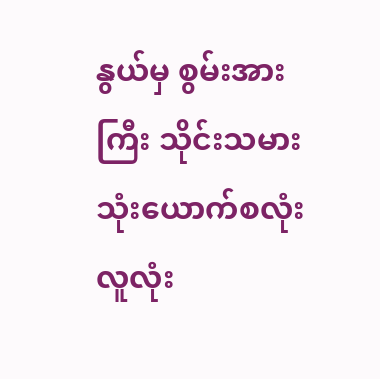နွယ်မှ စွမ်းအားကြီး သိုင်းသမား သုံးယောက်စလုံး လူလုံး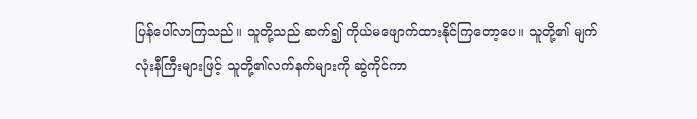ပြန်ပေါ်လာကြသည်။ သူတို့သည် ဆက်၍ ကိုယ်မဖျောက်ထားနိုင်ကြတော့ပေ။ သူတို့၏ မျက်လုံးနီကြီးများဖြင့် သူတို့၏လက်နက်များကို ဆွဲကိုင်ကာ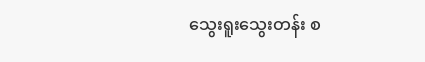သွေးရူးသွေးတန်း စ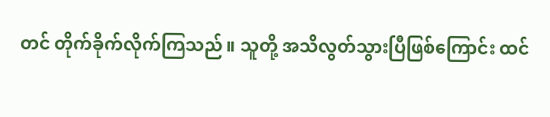တင် တိုက်ခိုက်လိုက်ကြသည်။ သူတို့ အသိလွတ်သွားပြီဖြစ်ကြောင်း ထင်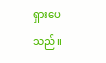ရှားပေသည်။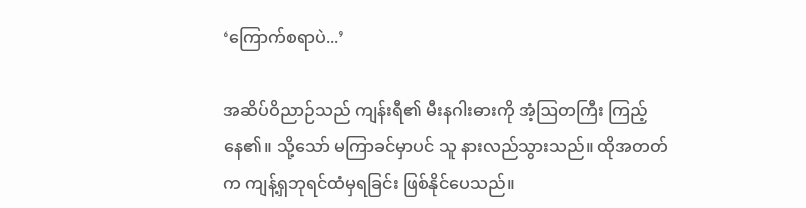‘ကြောက်စရာပဲ...’

အဆိပ်ဝိညာဉ်သည် ကျန်းရီ၏ မီးနဂါးဓားကို အံ့ဩတကြီး ကြည့်နေ၏။ သို့သော် မကြာခင်မှာပင် သူ နားလည်သွားသည်။ ထိုအတတ်က ကျန့်ရှဘုရင်ထံမှရခြင်း ဖြစ်နိုင်ပေသည်။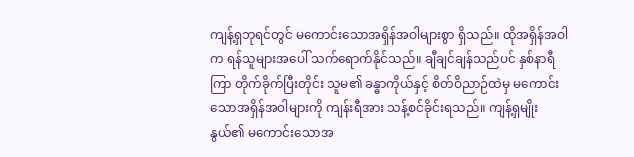ကျန့်ရှဘုရင်တွင် မကောင်းသောအရှိန်အဝါများစွာ ရှိသည်။ ထိုအရှိန်အဝါက ရန်သူများအပေါ် သက်ရောက်နိုင်သည်။ ချီချင်ချန်သည်ပင် နှစ်နာရီကြာ တိုက်ခိုက်ပြီးတိုင်း သူမ၏ ခန္ဓာကိုယ်နှင့် စိတ်ဝိညာဉ်ထဲမှ မကောင်းသောအရှိန်အဝါများကို ကျန်းရီအား သန့်စင်ခိုင်းရသည်။ ကျန့်ရှမျိုးနွယ်၏ မကောင်းသောအ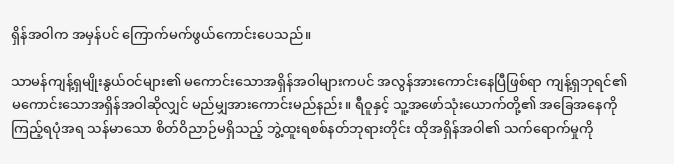ရှိန်အဝါက အမှန်ပင် ကြောက်မက်ဖွယ်ကောင်းပေသည်။

သာမန်ကျန့်ရှမျိုးနွယ်ဝင်များ၏ မကောင်းသောအရှိန်အဝါများကပင် အလွန်အားကောင်းနေပြီဖြစ်ရာ ကျန့်ရှဘုရင်၏ မကောင်း‌သောအရှိန်အဝါဆိုလျှင် မည်မျှအားကောင်းမည်နည်း။ ရီဝူနှင့် သူ့အဖော်သုံးယောက်တို့၏ အခြေအနေကို ကြည့်ရပုံအရ သန်မာသော စိတ်ဝိညာဉ်မရှိသည့် ဘွဲ့ထူးရစစ်နတ်ဘုရားတိုင်း ထိုအရှိန်အဝါ၏ သက်ရောက်မှုကို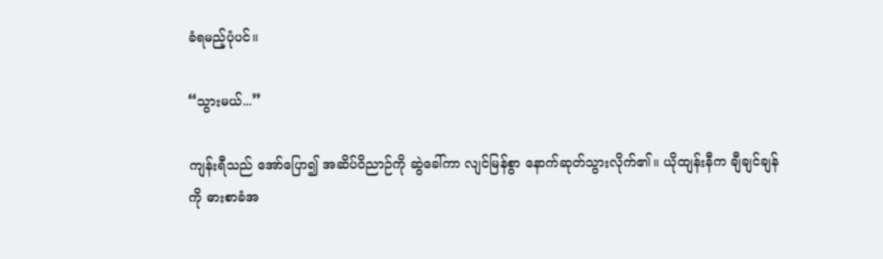ခံရမည့်ပုံပင်။

“သွားမယ်...”

ကျန်းရီသည် အော်ပြော၍ အဆိပ်ဝိညာဉ်ကို ဆွဲခေါ်ကာ လျင်မြန်စွာ နောက်ဆုတ်သွားလိုက်၏။ ယိုထျန်းနီက ချီချင်ချန်ကို ဓားစာခံအ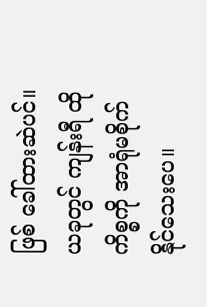ဖြစ် ခေါ်ထားဆဲပင်။ ယခုတွင် ကျန်းရီ ထိုကိစ္စကို အာရုံမစိုက်နိုင်‌သေးပေ။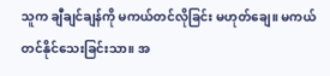သူက ချီချင်ချန်ကို မကယ်တင်လိုခြင်း မဟုတ်ချေ။ မကယ်တင်နိုင်သေးခြင်းသာ။ အ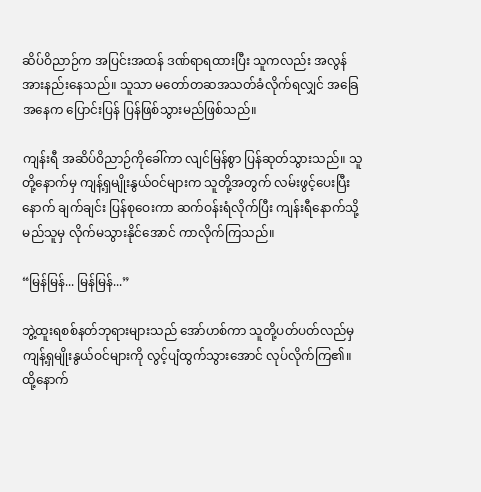ဆိပ်ဝိညာဉ်က အပြင်းအထန် ဒဏ်ရာရထားပြီး သူကလည်း အလွန်အားနည်းနေသည်။ သူသာ မတော်တဆအသတ်ခံလိုက်ရလျှင် အခြေအနေက ပြောင်းပြန် ပြန်ဖြစ်သွားမည်ဖြစ်သည်။

ကျန်းရီ အဆိပ်ဝိညာဉ်ကိုခေါ်ကာ လျင်မြန်စွာ ပြန်ဆုတ်သွားသည်။ သူတို့နောက်မှ ကျန့်ရှမျိုးနွယ်ဝင်များက သူတို့အတွက် လမ်းဖွင့်ပေးပြီးနောက် ချက်ချင်း ပြန်စုဝေးကာ ဆက်ဝန်းရံလိုက်ပြီး ကျန်းရီနောက်သို့ မည်သူမှ လိုက်မသွားနိုင်အောင် ကာလိုက်ကြသည်။

“မြန်မြန်... မြန်မြန်...”

ဘွဲ့ထူးရစစ်နတ်ဘုရားများသည် အော်ဟစ်ကာ သူတို့ပတ်ပတ်လည်မှ ကျန့်ရှမျိုးနွယ်ဝင်များကို လွင့်ပျံထွက်သွားအောင် လုပ်လိုက်ကြ၏။ ထို့နောက်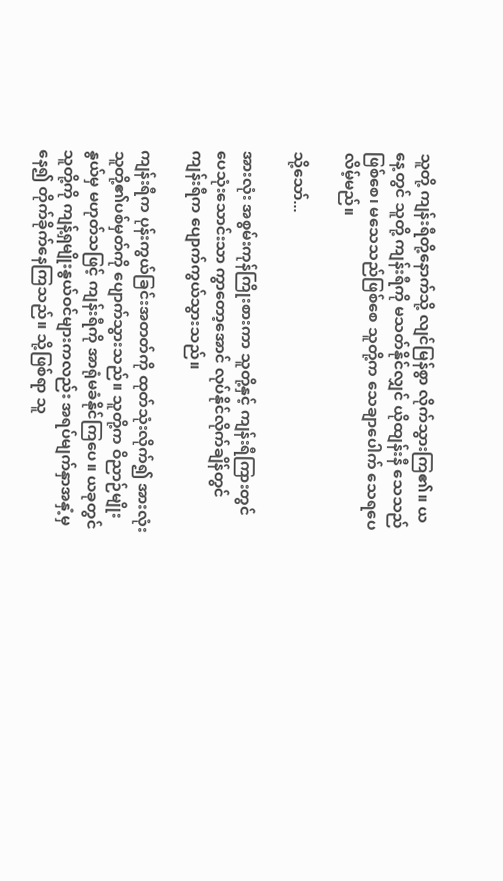သူတို့ ကျန်းရီတို့နောက်သို့ လျင်မြန်စွာ လိုက်သွားကြ၏။ ယနေ့တွင် သူတို့ ကျန်းရီကို မသတ်နိုင်လျှင် ယိုထျန်းနီ သေသည်ဖြစ်စေ၊ မသေသည်ဖြစ်စေ သူတို့က သေချာပေါက် သေရပေလိမ့်မည်။

သို့သော်...

အားလုံး အစွမ်းကုန်ကြိုးစားကာ သူတို့နှင့် ကျန်းရီကြားတွင် ပေသုံးသောင်းသာ ကွာတော့အောင် လုပ်နိုင်လိုက်ချိန်တွင် ကျန်းရီက ပျောက်ကွယ်သွားသည်။

ကျန်းရီက ပုန်းကွယ်ခြင်းအတတ်ကို ထုတ်သုံးလိုက်၍ အားလုံး သူတို့၏ပစ်မှတ်ကို ပျောက်သွားသည်။ သူတို့က ဝိညာဉ်မျိုးနွယ်မှ မဟုတ်သဖြင့် ကျန်းရီကို အာရုံမခံနိုင်ကြပေ။ ယခုတွင် သူတို့ကို ကျန့်ရှမျိုးနွယ်ဝင်များကလည်း အရပ်မျက်နှာအနှံ့မှနေ၍ တိုက်ခိုက်နေကြသည်။ သို့ဖြစ်ရာ သူ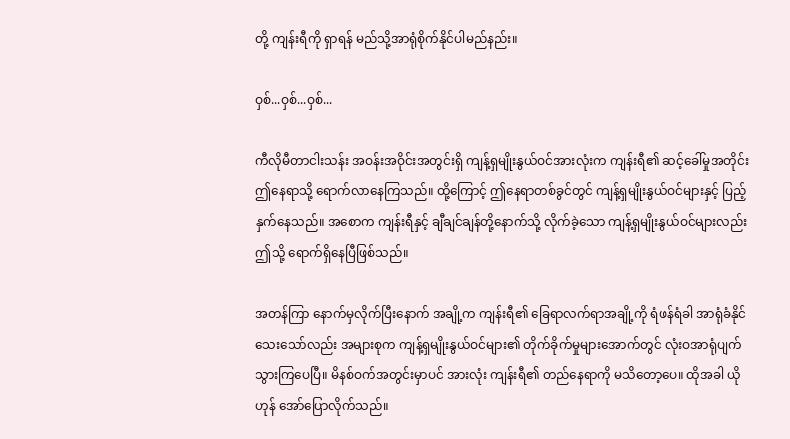တို့ ကျန်းရီကို ရှာရန် မည်သို့အာရုံစိုက်နိုင်ပါမည်နည်း။

ဝှစ်...ဝှစ်...ဝှစ်...

ကီလိုမီတာငါးသန်း အဝန်းအဝိုင်းအတွင်းရှိ ကျန့်ရှမျိုးနွယ်ဝင်အားလုံးက ကျန်းရီ၏ ဆင့်ခေါ်မှုအတိုင်း ဤနေရာသို့ ရောက်လာနေကြသည်။ ထို့ကြောင့် ဤနေရာတစ်ခွင်တွင် ကျန့်ရှမျိုးနွယ်ဝင်များနှင့် ပြည့်နှက်နေသည်။ အစောက ကျန်းရီနှင့် ချီချင်ချန်တို့နောက်သို့ လိုက်ခဲ့သော ကျန့်ရှမျိုးနွယ်ဝင်များလည်း ဤသို့ ရောက်ရှိနေပြီဖြစ်သည်။

အတန်ကြာ နောက်မှလိုက်ပြီးနောက် အချို့က ကျန်းရီ၏ ခြေရာလက်ရာအချို့ကို ရံဖန်ရံခါ အာရုံခံနိုင်သေးသော်လည်း အများစုက ကျန့်ရှမျိုးနွယ်ဝင်များ၏ တိုက်ခိုက်မှုများအောက်တွင် လုံးဝအာရုံပျက်သွားကြပေပြီ။ မိနစ်ဝက်အတွင်းမှာပင် အားလုံး ကျန်းရီ၏ တည်နေရာကို မသိတော့ပေ။ ထိုအခါ ယိုဟုန် အော်ပြောလိုက်သည်။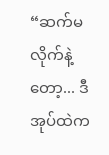“ဆက်မလိုက်နဲ့တော့... ဒီအုပ်ထဲက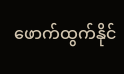ဖောက်ထွက်နိုင်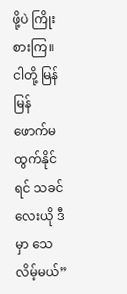ဖို့ပဲ ကြိုးစားကြ။ ငါတို့ မြန်မြန် ဖောက်မထွက်နိုင်ရင် သခင်လေးယို ဒီမှာ သေလိမ့်မယ်”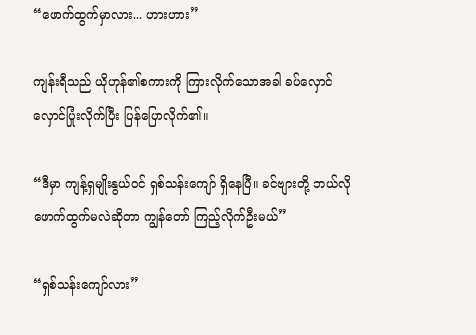“ဖောက်ထွက်မှာလား... ဟားဟား”

ကျန်းရီသည် ယိုဟုန်၏စကားကို ကြားလိုက်သောအခါ ခပ်လှောင်လှောင်ပြုံးလိုက်ပြီး ပြန်ပြောလိုက်၏။

“ဒီမှာ ကျန့်ရှမျိုးနွယ်ဝင် ရှစ်သန်းကျော် ရှိနေပြီ။ ခင်ဗျားတို့ ဘယ်လိုဖောက်ထွက်မလဲဆိုတာ ကျွန်တော် ကြည့်လိုက်ဦးမယ်”

“ရှစ်သန်းကျော်လား”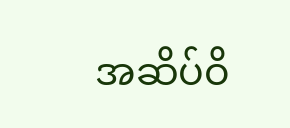အဆိပ်ဝိ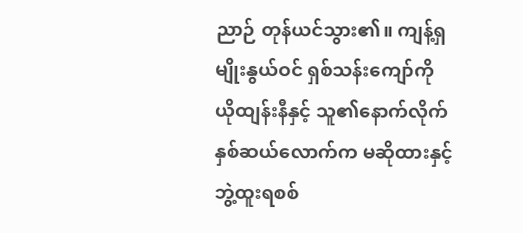ညာဉ် တုန်ယင်သွား၏။ ကျန့်ရှမျိုးနွယ်ဝင် ရှစ်သန်းကျော်ကို ယိုထျန်းနီနှင့် သူ၏နောက်လိုက်နှစ်ဆယ်လောက်က မဆိုထားနှင့် ဘွဲ့ထူးရစစ်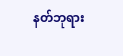နတ်ဘုရား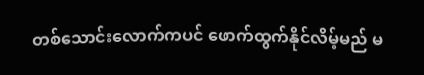တစ်သောင်းလောက်ကပင် ဖောက်ထွက်နိုင်လိမ့်မည် မ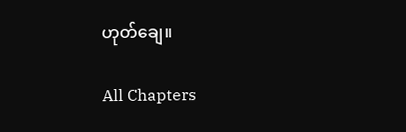ဟုတ်ချေ။

All Chapters